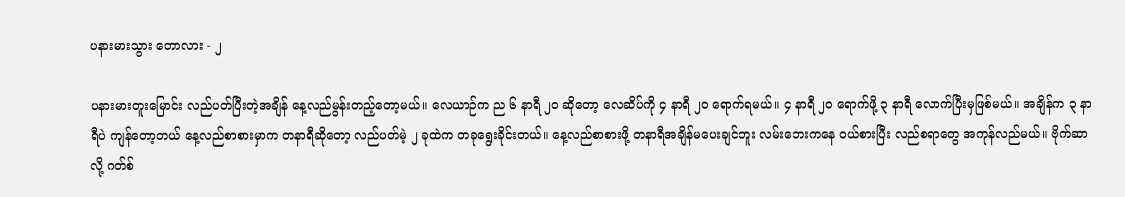ပနားမားသွား တောလား - ၂

ပနားမားတူးမြောင်း လည်ပတ်ပြီးတဲ့အချိန် နေ့လည်မွန်းတည့်တော့မယ်။ လေယာဉ်က ည ၆ နာရီ ၂၀ ဆိုတော့ လေဆိပ်ကို ၄ နာရီ ၂၀ ရောက်ရမယ်။ ၄ နာရီ ၂၀ ရောက်ဖို့ ၃ နာရီ လောက်ပြီးမှဖြစ်မယ်။ အချိန်က ၃ နာရီပဲ ကျန်တော့တယ် နေ့လည်စာစားမှာက တနာရီဆိုတော့ လည်ပတ်မဲ့ ၂ ခုထဲက တခုရွေးခိုင်းတယ်။ နေ့လည်စာစားဖို့ တနာရီအချိန်မပေးချင်ဘူး လမ်းဘေးကနေ ဝယ်စားပြီး လည်စရာတွေ အကုန်လည်မယ်။ ဗိုက်ဆာလို့ ဂတ်စ်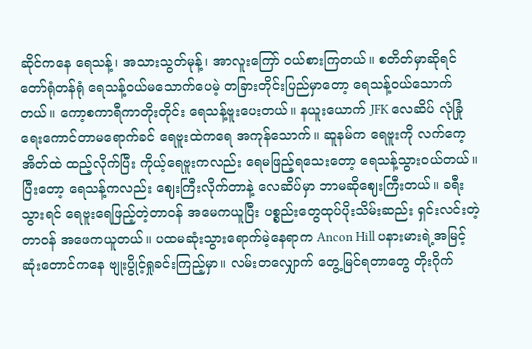ဆိုင်ကနေ ရေသန့်၊ အသားသွတ်မုန့်၊ အာလူးကြော် ဝယ်စားကြတယ်။ စတိတ်မှာဆိုရင် တော်ရုံတန်ရုံ ရေသန့်ဝယ်မသောက်ပေမဲ့ တခြားတိုင်းပြည်မှာတော့ ရေသန့်ဝယ်သောက်တယ်။ ကော့စကာရီကာတိုးတိုင်း ရေသန့်ဗူးပေးတယ်။ နယူးယောက် JFK လေဆိပ် လုံခြုံရေးကောင်တာမရောက်ခင် ရေဗူးထဲကရေ အကုန်သောက်။ ဆူနမ်က ရေဗူးကို လက်ကေ့အိတ်ထဲ ထည့်လိုက်ပြီး ကိုယ့်ရေဗူးကလည်း ရေမဖြည့်ရသေးတော့ ရေသန့်သွားဝယ်တယ်။ ပြီးတော့ ရေသန့်ကလည်း ဈေးကြီးလိုက်တာနဲ့ လေဆိပ်မှာ ဘာမဆိုဈေးကြီးတယ်။ ခရီးသွားရင် ရေဗူးရေဖြည့်တဲ့တာဝန် အမေကယူပြီး ပစ္စည်းတွေထုပ်ပိုးသိမ်းဆည်း ရှင်းလင်းတဲ့တာဝန် အဖေကယူတယ်။ ပထမဆုံးသွားရောက်မဲ့နေရာက Ancon Hill ပနားမားရဲ့အမြင့်ဆုံးတောင်ကနေ ဗျုးပွိုင့်ရှုခင်းကြည့်မှာ။ လမ်းတလျှောက် တွေ့မြင်ရတာတွေ တိုးဂိုက်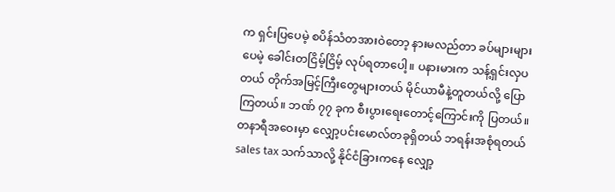က ရှင်းပြပေမဲ့ စပိန်သံတအားဝဲတော့ နားမလည်တာ ခပ်များများပေမဲ့ ခေါင်းတငြိမ့်ငြိမ့် လုပ်ရတာပေါ့။ ပနားမားက သန့်ရှင်းလှပတယ် တိုက်အမြင့်ကြီးတွေများတယ် မိုင်ယာမီနဲ့တူတယ်လို့ ပြောကြတယ်။ ဘဏ် ၇၇ ခုက စီးပွားရေးတောင့်ကြောင်းကို ပြတယ်။ တနာရီအဝေးမှာ လျှော့ပင်းမောလ်တခုရှိတယ် ဘရန်းအစုံရတယ် sales tax သက်သာလို့ နိုင်ငံခြားကနေ လျှော့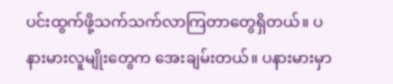ပင်းထွက်ဖို့သက်သက်လာကြတာတွေရှိတယ်။ ပနားမားလူမျိုးတွေက အေးချမ်းတယ်။ ပနားမားမှာ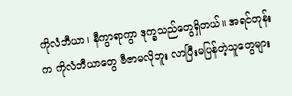ကိုလံဘီယာ၊ နီကွာရာကွာ ဒုက္ခသည်တွေရှိတယ်။ အရင်တုန်းက ကိုလံဘီယာတွေ ဗီဇာမလိုဘူး လာပြီးမပြန်တဲ့သူတွေများ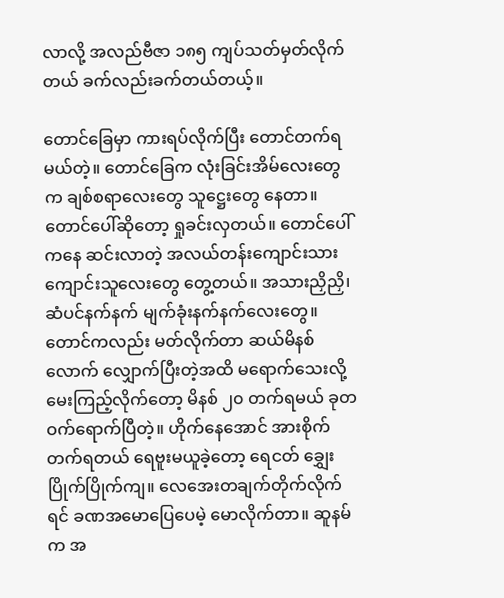လာလို့ အလည်ဗီဇာ ၁၈၅ ကျပ်သတ်မှတ်လိုက်တယ် ခက်လည်းခက်တယ်တယ့်။

တောင်ခြေမှာ ကားရပ်လိုက်ပြီး တောင်တက်ရမယ်တဲ့။ တောင်ခြေက လုံးခြင်းအိမ်လေးတွေက ချစ်စရာလေးတွေ သူဋ္ဌေးတွေ နေတာ။ တောင်ပေါ်ဆိုတော့ ရှုခင်းလှတယ်။ တောင်ပေါ်ကနေ ဆင်းလာတဲ့ အလယ်တန်းကျောင်းသား ကျောင်းသူလေးတွေ တွေ့တယ်။ အသားညှိညှိ၊ ဆံပင်နက်နက် မျက်ခုံးနက်နက်လေးတွေ။ တောင်ကလည်း မတ်လိုက်တာ ဆယ်မိနစ်လောက် လျှောက်ပြီးတဲ့အထိ မရောက်သေးလို့ မေးကြည့်လိုက်တော့ မိနစ် ၂၀ တက်ရမယ် ခုတဝက်ရောက်ပြီတဲ့။ ဟိုက်နေအောင် အားစိုက်တက်ရတယ် ရေဗူးမယူခဲ့တော့ ရေငတ် ‌ချွှေးပြိုက်ပြိုက်ကျ။ လေအေးတချက်တိုက်လိုက်ရင် ခဏအမောပြေပေမဲ့ မောလိုက်တာ။ ဆူနမ်က အ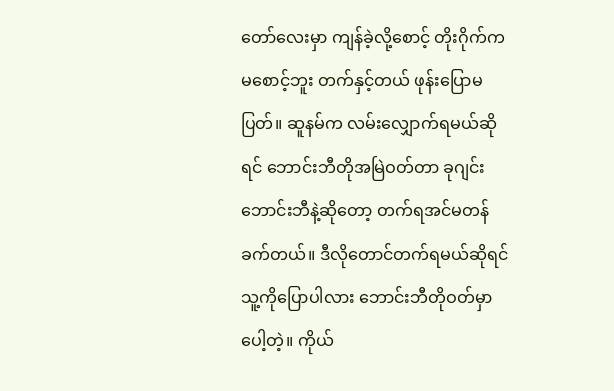တော်လေးမှာ ကျန်ခဲ့လို့စောင့် တိုးဂိုက်က မစောင့်ဘူး တက်နှင့်တယ် ဖုန်းပြောမပြတ်။ ဆူနမ်က လမ်းလျှောက်ရမယ်ဆိုရင် ဘောင်းဘီတိုအမြဲဝတ်တာ ခုဂျင်းဘောင်းဘီနဲ့ဆိုတော့ တက်ရအင်မတန်ခက်တယ်။ ဒီလိုတောင်တက်ရမယ်ဆိုရင် သူ့ကိုပြောပါလား ဘောင်းဘီတိုဝတ်မှာပေါ့တဲ့။ ကိုယ်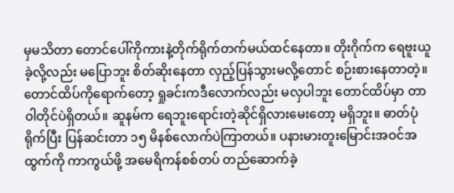မှမသိတာ တောင်ပေါ်ကိုကားနဲ့တိုက်ရိုက်တက်မယ်ထင်နေတာ။ တိုးဂိုက်က ရေဗူးယူခဲ့လို့လည်း မပြောဘူး စိတ်ဆိုးနေတာ လှည့်ပြန်သွားမလို့တောင် စဉ်းစားနေတာတဲ့။ တောင်ထိပ်ကိုရောက်တော့ ရှုခင်းကဒီလောက်လည်း မလှပါဘူး တောင်ထိပ်မှာ တာဝါတိုင်ပဲရှိတယ်။ ဆူနမ်က ရေဘူးရောင်းတဲ့ဆိုင်ရှိလားမေးတော့ မရှိဘူး။ ဓာတ်ပုံရိုက်ပြီး ပြန်ဆင်းတာ ၁၅ မိနစ်လောက်ပဲကြာတယ်။ ပနားမားတူးမြောင်းအဝင်အထွက်ကို ကာကွယ်ဖို့ အမေရိကန်စစ်တပ် တည်ဆောက်ခဲ့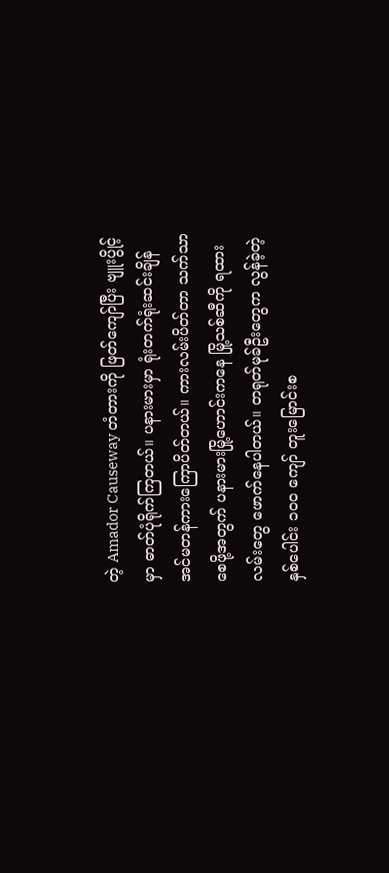တဲ့ Amador Causeway တံတားကို ဖြတ်ကျော်ပြီး ဗျူးပွိုင့်မှာ ဓာတ်ပုံရိုက်ကြတယ်။ ပနားမားမှာ ရုံးတက်ရုံးဆင်းချိန် အင်မတန်ကားကြောပိတ်တယ်။ ကားလမ်းပိတ်တာ သက်သာစေဖို့အတွက် ပနားမားမြို့ဟောင်းကနေ မြို့သစ်ဆီကို ရထားလမ်းတွေ ဖောက်နေပါတယ်။ တရုတ်မုခ်ဦးတွေက လွန်ခဲ့တဲ့နှစ်ပေါင်း ၁၀၀ ကျော် တူးမြောင်းစ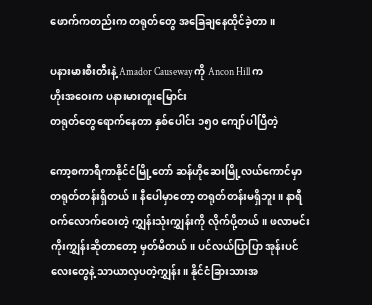ဖောက်ကတည်းက တရုတ်တွေ အခြေချနေထိုင်ခဲ့တာ။

ပနားမားစီးတီးနဲ့ Amador Causeway ကို Ancon Hill က
ဟိုးအဝေးက ပနားမားတူးမြောင်း
တရုတ်တွေရောက်နေတာ နှစ်ပေါင်း ၁၅၀ ကျော်ပါပြီတဲ့

ကော့စကာရီကာနိုင်ငံမြို့တော် ဆန်ဟိုဆေးမြို့လယ်ကောင်မှာ တရုတ်တန်းရှိတယ်။ နီပေါမှာတော့ တရုတ်တန်းမရှိဘူး။ နာရီဝက်လောက်ဝေးတဲ့ ကျွှန်းသုံးကျွှန်းကို လိုက်ပို့တယ်။ ဖလာမင်းကိုးကျွှန်းဆိုတာတော့ မှတ်မိတယ်။ ပင်လယ်ပြာပြာ အုန်းပင်လေးတွေနဲ့ သာယာလှပတဲ့ကျွှန်း။ နိုင်ငံခြားသားအ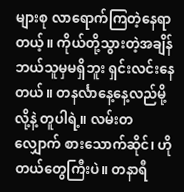များစု လာရောက်ကြတဲ့နေရာတယ့်။ ကိုယ်တို့သွားတဲ့အချိန် ဘယ်သူမှမရှိဘူး ရှင်းလင်းနေတယ်။ တနင်္လာနေ့နေ့လည်မို့လို့နဲ့ တူပါရဲ့။ လမ်းတလျှောက် စားသောက်ဆိုင်၊ ဟိုတယ်တွေကြီးပဲ။ တနာရီ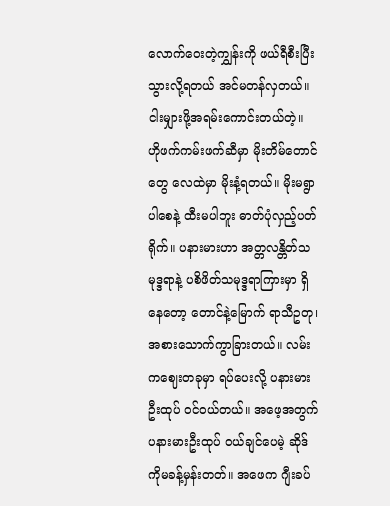လောက်ဝေးတဲ့ကျွှန်းကို ဖယ်ရီစီးပြီး သွားလို့ရတယ် အင်မတန်လှတယ်။ ငါးမျှားဖို့အရမ်းကောင်းတယ်တဲ့။ ဟိုဖက်ကမ်းဖက်ဆီမှာ မိုးတိမ်တောင်တွေ လေထဲမှာ မိုးနံ့ရတယ်။ မိုးမရွာပါစေနဲ့ ထီးမပါဘူး ဓာတ်ပုံလှည့်ပတ်ရိုက်။ ပနားမားဟာ အတ္တလန္တိတ်သမုဒ္ဒရာနဲ့ ပစိဖိတ်သမုဒ္ဒရာကြားမှာ ရှိနေတော့ တောင်နဲ့မြောက် ရာသီဥတု၊ အစားသောက်ကွာခြားတယ်။ လမ်းကဈေးတခုမှာ ရပ်ပေးလို့ ပနားမားဦးထုပ် ဝင်ဝယ်တယ်။ အဖေ့အတွက် ပနားမားဦးထုပ် ဝယ်ချင်ပေမဲ့ ဆိုဒ်ကိုမခန့်မှန်းတတ်။ အဖေက ဂျီးခပ်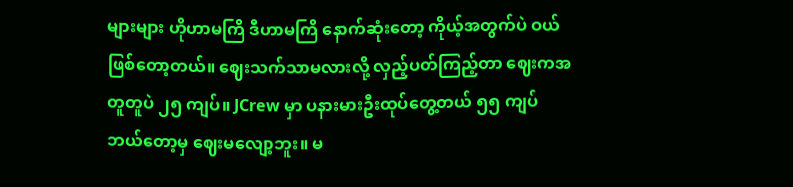များများ ဟိုဟာမကြိ ဒီဟာမကြိ နောက်ဆုံးတော့ ကိုယ့်အတွက်ပဲ ဝယ်ဖြစ်တော့တယ်။ ဈေးသက်သာမလားလို့ လှည့်ပတ်ကြည့်တာ ဈေးကအတူတူပဲ ၂၅ ကျပ်။ JCrew မှာ ပနားမားဦးထုပ်တွေ့တယ် ၅၅ ကျပ် ဘယ်တော့မှ ဈေးမလျော့ဘူး။ မ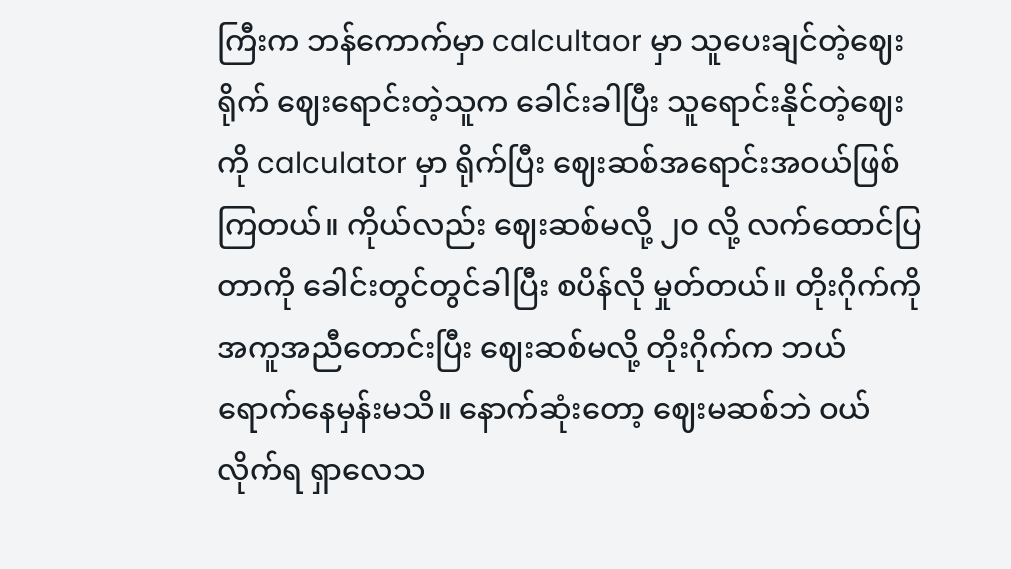ကြီးက ဘန်ကောက်မှာ calcultaor မှာ သူပေးချင်တဲ့ဈေးရိုက် ဈေးရောင်းတဲ့သူက ခေါင်းခါပြီး သူရောင်းနိုင်တဲ့ဈေးကို calculator မှာ ရိုက်ပြီး ဈေးဆစ်အရောင်းအဝယ်ဖြစ်ကြတယ်။ ကိုယ်လည်း ဈေးဆစ်မလို့ ၂၀ လို့ လက်ထောင်ပြတာကို ခေါင်းတွင်တွင်ခါပြီး စပိန်လို မှုတ်တယ်။ တိုးဂိုက်ကို အကူအညီတောင်းပြီး ဈေးဆစ်မလို့ တိုးဂိုက်က ဘယ်ရောက်နေမှန်းမသိ။ နောက်ဆုံးတော့ ဈေးမဆစ်ဘဲ ဝယ်လိုက်ရ ရှာလေသ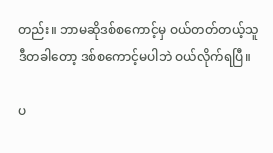တည်း။ ဘာမဆိုဒစ်စကောင့်မှ ဝယ်တတ်တယ့်သူ ဒီတခါတော့ ဒစ်စကောင့်မပါဘဲ ဝယ်လိုက်ရပြီ။

ပ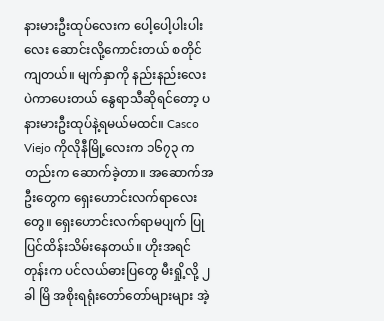နားမားဦးထုပ်လေးက ပေါ့ပေါ့ပါးပါးလေး ဆောင်းလို့ကောင်းတယ် စတိုင်ကျတယ်။ မျက်နှာကို နည်းနည်းလေးပဲကာပေးတယ် နွေရာသီဆိုရင်တော့ ပနားမားဦးထုပ်နဲ့ရမယ်မထင်။ Casco Viejo ကိုလိုနီမြို့လေးက ၁၆၇၃ ကတည်းက ဆောက်ခဲ့တာ။ အဆောက်အဦးတွေက ရှေးဟောင်းလက်ရာလေးတွေ။ ရှေးဟောင်းလက်ရာမပျက် ပြုပြင်ထိန်းသိမ်းနေတယ်။ ဟိုးအရင်တုန်းက ပင်လယ်ဓားပြတွေ မီးရှို့လို့ ၂ ခါ မြိ အစိုးရရုံးတော်တော်များများ အဲ့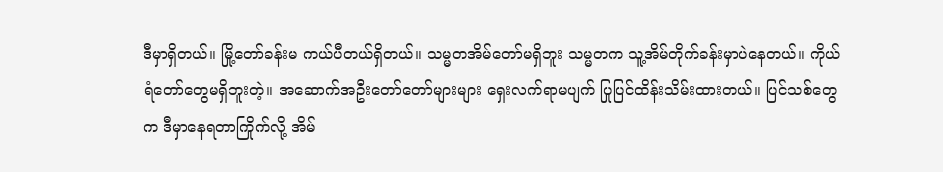ဒီမှာရှိတယ်။ မြို့တော်ခန်းမ ကယ်ပီတယ်ရှိတယ်။ သမ္မတအိမ်တော်မရှိဘူး သမ္မတက သူ့အိမ်တိုက်ခန်းမှာပဲနေတယ်။ ကိုယ်ရံတော်တွေမရှိဘူးတဲ့။ အဆောက်အဦးတော်တော်များများ ရှေးလက်ရာမပျက် ပြုပြင်ထိန်းသိမ်းထားတယ်။ ပြင်သစ်တွေက ဒီမှာနေရတာကြိုက်လို့ အိမ်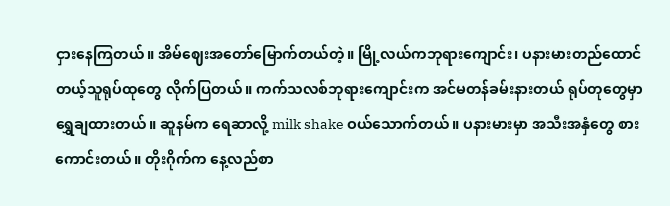ငှားနေကြတယ်။ အိမ်ဈေးအတော်မြောက်တယ်တဲ့။ မြို့လယ်ကဘုရားကျောင်း၊ ပနားမားတည်ထောင်တယ့်သူရုပ်ထုတွေ လိုက်ပြတယ်။ ကက်သလစ်ဘုရားကျောင်းက အင်မတန်ခမ်းနားတယ် ရုပ်တုတွေမှာ ရွှေချထားတယ်။ ဆူနမ်က ရေဆာလို့ milk shake ဝယ်သောက်တယ်။ ပနားမားမှာ အသီးအနှံတွေ စားကောင်းတယ်။ တိုးဂိုက်က နေ့လည်စာ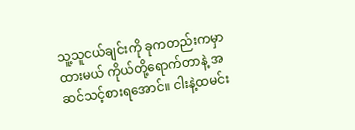သူ့သူငယ်ချင်းကို ခုကတည်းကမှာထားမယ် ကိုယ်တို့ရောက်တာနဲ့ အဆင်သင့်စားရအောင်။ ငါးနဲ့ထမင်း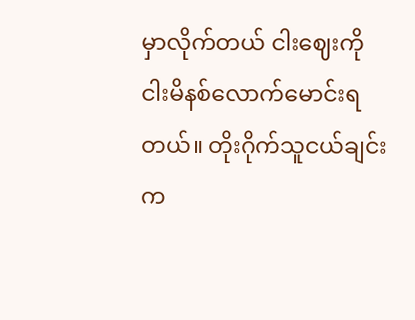မှာလိုက်တယ် ငါးဈေးကို ငါးမိနစ်လောက်မောင်းရတယ်။ တိုးဂိုက်သူငယ်ချင်းက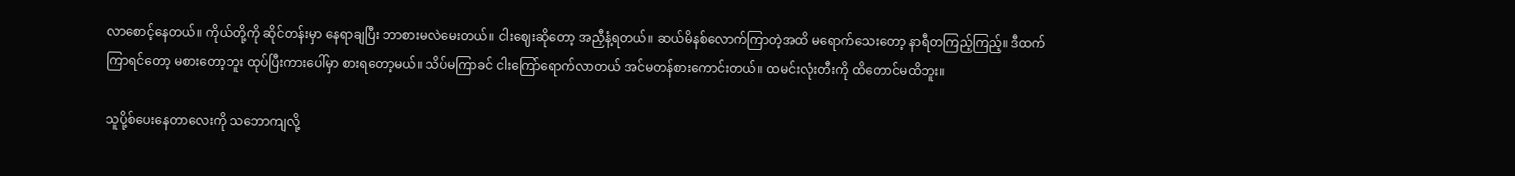လာစောင့်နေတယ်။ ကိုယ်တို့ကို ဆိုင်တန်းမှာ နေရာချပြီး ဘာစားမလဲမေးတယ်။ ငါးဈေးဆိုတော့ အညှီနံ့ရတယ်။ ဆယ်မိနစ်လောက်ကြာတဲ့အထိ မရောက်သေးတော့ နာရီတကြည့်ကြည့်။ ဒီထက်ကြာရင်တော့ မစားတော့ဘူး ထုပ်ပြီးကားပေါ်မှာ စားရတော့မယ်။ သိပ်မကြာခင် ငါးကြော်ရောက်လာတယ် အင်မတန်စားကောင်းတယ်။ ထမင်းလုံးတီးကို ထိတောင်မထိဘူး။

သူပို့စ်ပေးနေတာလေးကို သဘောကျလို့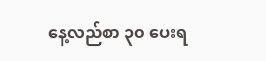နေ့လည်စာ ၃၀ ပေးရ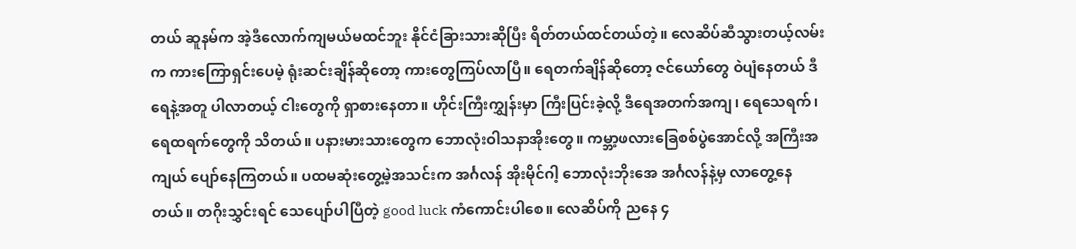တယ် ဆူနမ်က အဲ့ဒီလောက်ကျမယ်မထင်ဘူး နိုင်ငံခြားသားဆိုပြီး ရိတ်တယ်ထင်တယ်တဲ့။ လေဆိပ်ဆီသွားတယ့်လမ်းက ကားကြောရှင်းပေမဲ့ ရုံးဆင်းချိန်ဆိုတော့ ကားတွေကြပ်လာပြီ။ ရေတက်ချိန်ဆိုတော့ ဇင်ယော်တွေ ဝဲပျံနေတယ် ဒီရေနဲ့အတူ ပါလာတယ့် ငါးတွေကို ရှာစားနေတာ။ ဟိုင်းကြီးကျွှန်းမှာ ကြီးပြင်းခဲ့လို့ ဒီရေအတက်အကျ၊ ရေသေရက်၊ ရေထရက်တွေကို သိတယ်။ ပနားမားသားတွေက ဘောလုံးဝါသနာအိုးတွေ။ ကမ္ဘာ့ဖလားခြေစစ်ပွဲအောင်လို့ အကြီးအကျယ် ပျော်နေကြတယ်။ ပထမဆုံးတွေ့မဲ့အသင်းက အင်္ဂလန် အိုးမိုင်ဂါ့ ဘောလုံးဘိုးအေ အင်္ဂလန်နဲ့မှ လာတွေ့နေတယ်။ တဂိုးသွှင်းရင် သေပျော်ပါပြီတဲ့ good luck ကံကောင်းပါစေ။ လေဆိပ်ကို ညနေ ၄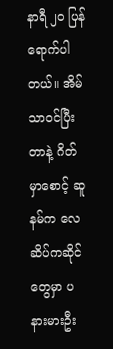နာရီ ၂၀ ပြန်ရောက်ပါတယ်။ အိမ်သာဝင်ပြီးတာနဲ့ ဂိတ်မှာစောင့် ဆူနမ်က လေဆိပ်ကဆိုင်တွေမှာ ပနားမားဦး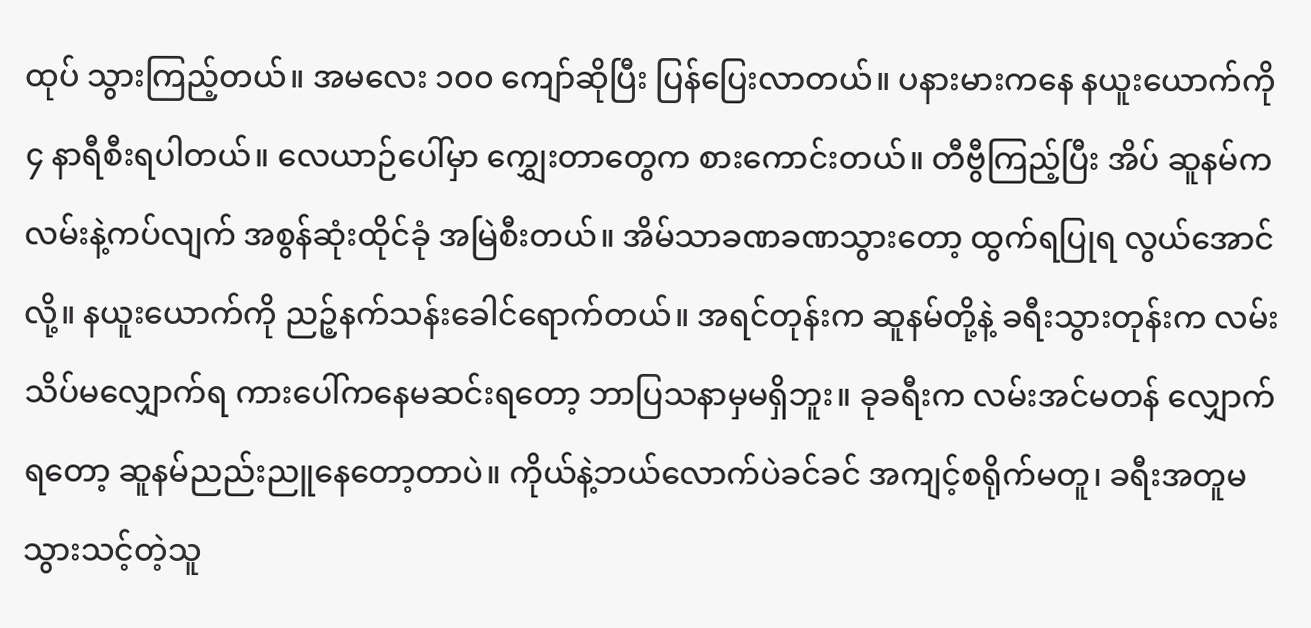ထုပ် သွားကြည့်တယ်။ အမလေး ၁၀၀ ကျော်ဆိုပြီး ပြန်ပြေးလာတယ်။ ပနားမားကနေ နယူးယောက်ကို ၄ နာရီစီးရပါတယ်။ လေယာဉ်ပေါ်မှာ ‌ကျွှေးတာတွေက စားကောင်းတယ်။ တီဗွီကြည့်ပြီး အိပ် ဆူနမ်က လမ်းနဲ့ကပ်လျက် အစွန်ဆုံးထိုင်ခုံ အမြဲစီးတယ်။ အိမ်သာခဏခဏသွားတော့ ထွက်ရပြုရ လွယ်အောင်လို့။ နယူးယောက်ကို ညဉ့်နက်သန်းခေါင်ရောက်တယ်။ အရင်တုန်းက ဆူနမ်တို့နဲ့ ခရီးသွားတုန်းက လမ်းသိပ်မလျှောက်ရ ကားပေါ်ကနေမဆင်းရတော့ ဘာပြသနာမှမရှိဘူး။ ခုခရီးက လမ်းအင်မတန် လျှောက်ရတော့ ဆူနမ်ညည်းညူနေတော့တာပဲ။ ကိုယ်နဲ့ဘယ်လောက်ပဲခင်ခင် အကျင့်စရိုက်မတူ၊ ခရီးအတူမသွားသင့်တဲ့သူ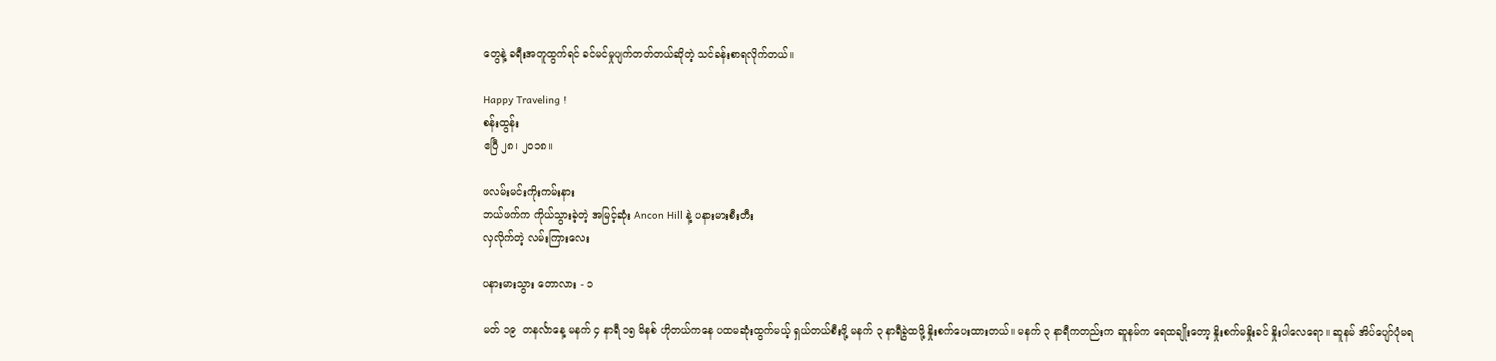တွေနဲ့ ခရီးအတူထွက်ရင် ခင်မင်မှုပျက်တတ်တယ်ဆိုတဲ့ သင်ခန်းစာရလိုက်တယ်။

Happy Traveling !
စန်းထွန်း
ဧပြီ ၂၈၊ ၂၀၁၈။

ဖလမ်းမင်းကိုးကမ်းနား
ဘယ်ဖက်က ကိုယ်သွားခဲ့တဲ့ အမြင့်ဆုံး Ancon Hill နဲ့ ပနားမားစီးတီး
လှလိုက်တဲ့ လမ်းကြားလေး

ပနားမားသွား တောလား - ၁

မတ် ၁၉  တနင်္လာနေ့ မနက် ၄ နာရီ ၁၅ မိနစ် ဟိုတယ်ကနေ ပထမဆုံးထွက်မယ့် ရှယ်တယ်စီးဖို့ မနက် ၃ နာရီခွဲထဖို့ နှိုးစက်ပေးထားတယ်။ မနက် ၃ နာရီကတည်းက ဆူနမ်က ရေထချိုးတော့ နှိုးစက်မနှိုးခင် နှိုးပါလေရော။ ဆူနမ် အိပ်ပျော်ပုံမရ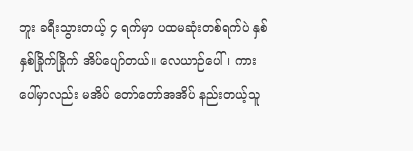ဘူး ခရီးသွားတယ့် ၄ ရက်မှာ ပထမဆုံးတစ်ရက်ပဲ နှစ်နှစ်ခြိုက်ခြိုက် အိပ်ပျော်တယ်။ လေယာဉ်ပေါ်၊ ကားပေါ်မှာလည်း မအိပ် တော်တော်အအိပ် နည်းတယ့်သူ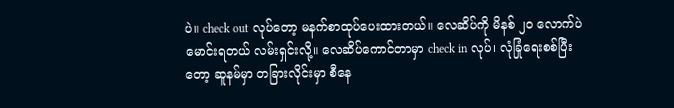ပဲ။ check out လုပ်တော့ မနက်စာထုပ်ပေးထားတယ်။ လေဆိပ်ကို မိနစ် ၂၀ လောက်ပဲမောင်းရတယ် လမ်းရှင်းလို့။ လေဆိပ်ကောင်တာမှာ check in လုပ်၊ လုံခြုံရေးစစ်ပြီးတော့ ဆူနမ်မှာ တခြားလိုင်းမှာ စီနေ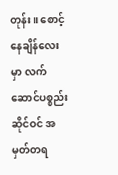တုန်း။ စောင့်နေချိန်လေးမှာ လက်ဆောင်ပစ္စည်းဆိုင်ဝင် အမှတ်တရ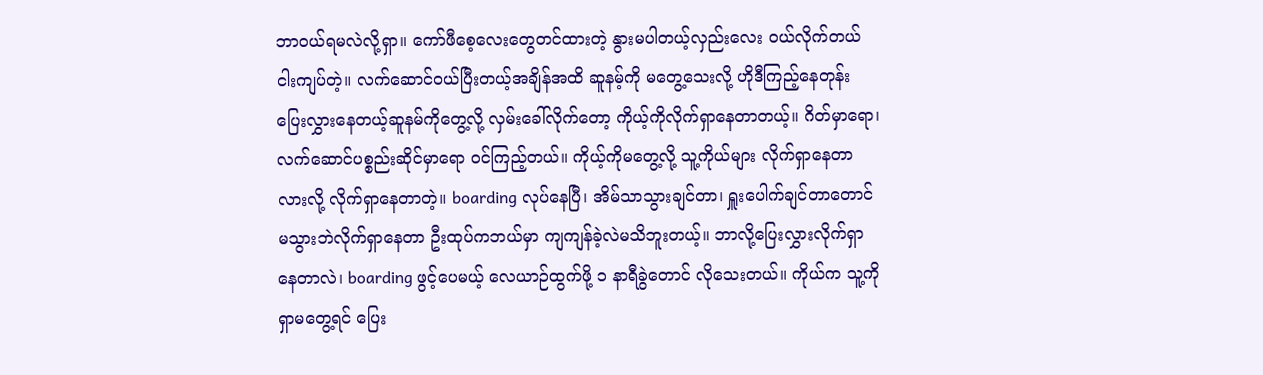ဘာဝယ်ရမလဲလို့ရှာ။ ကော်ဖီစေ့လေးတွေတင်ထားတဲ့ နွားမပါတယ့်လှည်းလေး ဝယ်လိုက်တယ် ငါးကျပ်တဲ့။ လက်ဆောင်ဝယ်ပြီးတယ့်အချိန်အထိ ဆူနမ့်ကို မတွေ့သေးလို့ ဟိုဒီကြည့်နေတုန်း ပြေးလွှားနေတယ့်ဆူနမ်ကိုတွေ့လို့ လှမ်းခေါ်လိုက်တော့ ကိုယ့်ကိုလိုက်ရှာနေတာတယ့်။ ဂိတ်မှာရော၊ လက်ဆောင်ပစ္စည်းဆိုင်မှာရော ဝင်ကြည့်တယ်။ ကိုယ့်ကိုမတွေ့လို့ သူ့ကိုယ်များ လိုက်ရှာနေတာလားလို့ လိုက်ရှာနေတာတဲ့။ boarding လုပ်နေပြီ၊ အိမ်သာသွားချင်တာ၊ ရှူးပေါက်ချင်တာတောင် မသွားဘဲလိုက်ရှာနေတာ ဦးထုပ်ကဘယ်မှာ ကျကျန်ခဲ့လဲမသိဘူးတယ့်။ ဘာလို့ပြေးလွှားလိုက်ရှာနေတာလဲ၊ boarding ဖွင့်ပေမယ့် လေယာဉ်ထွက်ဖို့ ၁ နာရီခွဲတောင် လိုသေးတယ်။ ကိုယ်က သူ့ကိုရှာမတွေ့ရင် ပြေး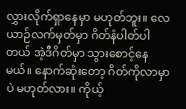လွှားလိုက်ရှာနေမှာ မဟုတ်ဘူး။ လေယာဉ်လက်မှတ်မှာ ဂိတ်နံပါတ်ပါတယ် အဲ့ဒီဂိတ်မှာ သွားစောင့်နေမယ်။ နောက်ဆုံးတော့ ဂိတ်ကိုလာမှာပဲ မဟုတ်လား။ ကိုယ့်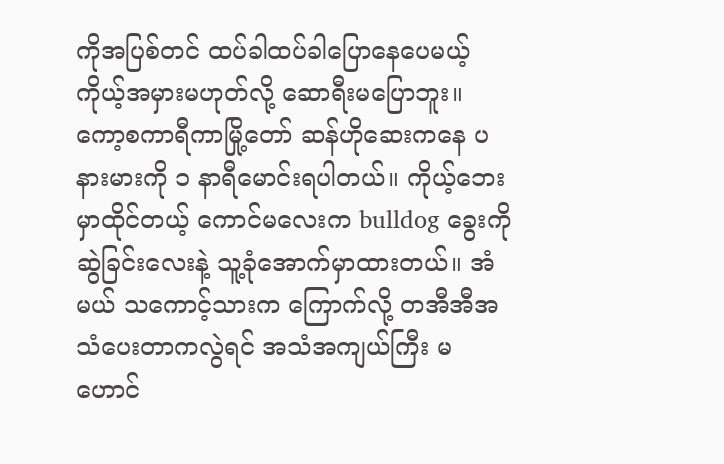ကိုအပြစ်တင် ထပ်ခါထပ်ခါပြောနေပေမယ့် ကိုယ့်အမှားမဟုတ်လို့ ဆောရီးမပြောဘူး။ ကော့စကာရီကာမြို့တော် ဆန်ဟိုဆေးကနေ ပနားမားကို ၁ နာရီမောင်းရပါတယ်။ ကိုယ့်ဘေးမှာထိုင်တယ့် ကောင်မလေးက bulldog ခွေးကို ဆွဲခြင်းလေးနဲ့ သူ့ခုံအောက်မှာထားတယ်။ အံမယ် သကောင့်သားက ကြောက်လို့ တအီအီအသံပေးတာကလွဲရင် အသံအကျယ်ကြီး မဟောင်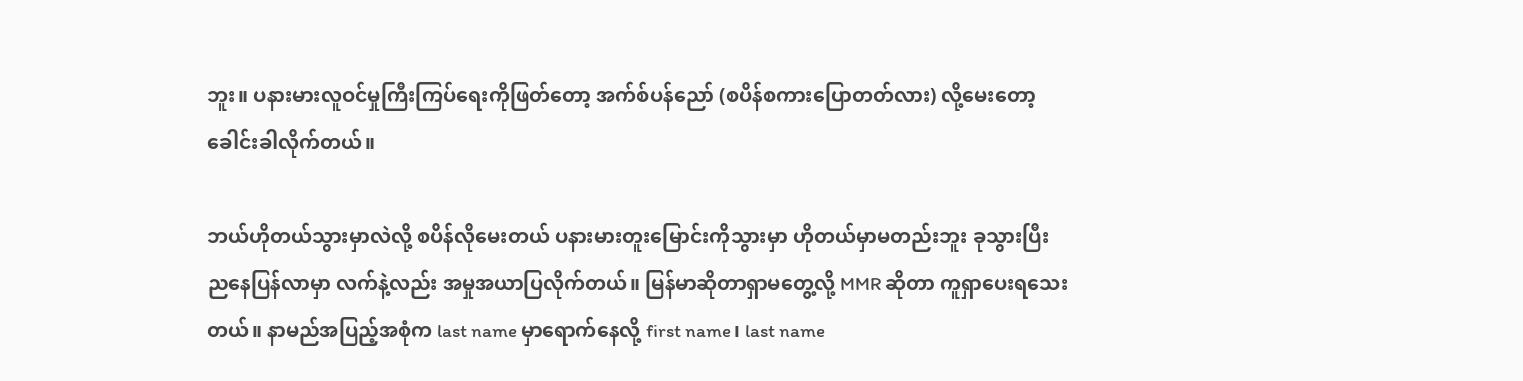ဘူး။ ပနားမားလူဝင်မှုကြီးကြပ်ရေးကိုဖြတ်တော့ အက်စ်ပန်ညော် (စပိန်စကားပြောတတ်လား) လို့မေးတော့ ခေါင်းခါလိုက်တယ်။

ဘယ်ဟိုတယ်သွားမှာလဲလို့ စပိန်လိုမေးတယ် ပနားမားတူးမြောင်းကိုသွားမှာ ဟိုတယ်မှာမတည်းဘူး ခုသွားပြီး ညနေပြန်လာမှာ လက်နဲ့လည်း အမှုအယာပြလိုက်တယ်။ မြန်မာဆိုတာရှာမတွေ့လို့ MMR ဆိုတာ ကူရှာပေးရသေးတယ်။ နာမည်အပြည့်အစုံက last name မှာရောက်နေလို့ first name၊ last name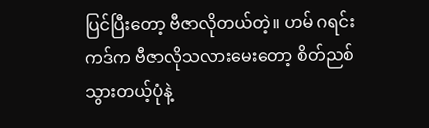ပြင်ပြီးတော့ ဗီဇာလိုတယ်တဲ့။ ဟမ် ဂရင်းကဒ်က ဗီဇာလိုသလားမေးတော့ စိတ်ညစ်သွားတယ့်ပုံနဲ့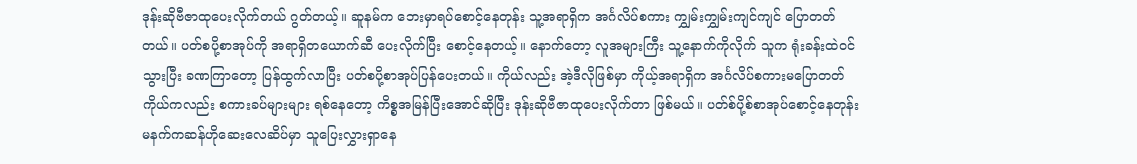ဒုန်းဆိုဗီဇာထုပေးလိုက်တယ် ဂွတ်တယ့်။ ဆူနမ်က ဘေးမှာရပ်စောင့်နေတုန်း သူ့အရာရှိက အင်္ဂလိပ်စကား ကျွှမ်းကျွှမ်းကျင်ကျင် ပြောတတ်တယ်။ ပတ်စပို့စာအုပ်ကို အရာရှိတယောက်ဆီ ပေးလိုက်ပြီး စောင့်နေတယ့်။ နောက်တော့ လူအများကြီး သူ့နောက်ကိုလိုက် သူက ရုံးခန်းထဲဝင်သွားပြီး ခဏကြာတော့ ပြန်ထွက်လာပြီး ပတ်စပို့စာအုပ်ပြန်ပေးတယ်။ ကိုယ်လည်း အဲ့ဒီလိုဖြစ်မှာ ကိုယ့်အရာရှိက အင်္ဂလိပ်စကားမပြောတတ် ကိုယ်ကလည်း စကားခပ်များများ ရစ်နေတော့ ကိစ္စအမြန်ပြီးအောင်ဆိုပြီး ဒုန်းဆိုဗီဇာထုပေးလိုက်တာ ဖြစ်မယ်။ ပတ်စ်ပို့စ်စာအုပ်စောင့်နေတုန်း မနက်ကဆန်ဟိုဆေးလေဆိပ်မှာ သူပြေးလွှားရှာနေ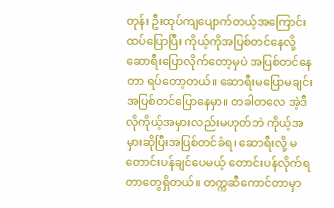တုန်း ဦးထုပ်ကျပျောက်တယ့်အကြောင်း ထပ်ပြောပြီး ကိုယ့်ကိုအပြစ်တင်နေလို့ ဆောရီးပြောလိုက်တော့မှပဲ အပြစ်တင်နေတာ ရပ်တော့တယ်။ ဆောရီးမပြောမချင်း အပြစ်တင်ပြောနေမှာ။ တခါတလေ အဲ့ဒီလိုကိုယ့်အမှားလည်းမဟုတ်ဘဲ ကိုယ့်အမှားဆိုပြီးအပြစ်တင်ခံရ၊ ဆောရီးလို့ မတောင်းပန်ချင်ပေမယ့် တောင်းပန်လိုက်ရတာတွေရှိတယ်။ တက္ကဆီကောင်တာမှာ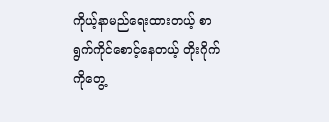ကိုယ့်နာမည်ရေးထားတယ့် စာရွက်ကိုင်စောင့်နေတယ့် တိုးဂိုက်ကိုတွေ့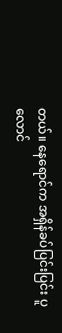တယ်။ နေရောင်က အရှိန်ခပ်ပြင်းပြင်း ပူလောင်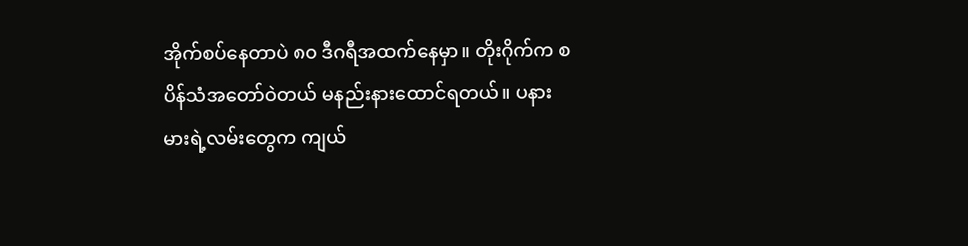အိုက်စပ်နေတာပဲ ၈၀ ဒီဂရီအထက်နေမှာ။ တိုးဂိုက်က စပိန်သံအတော်ဝဲတယ် မနည်းနားထောင်ရတယ်။ ပနားမားရဲ့လမ်းတွေက ကျယ်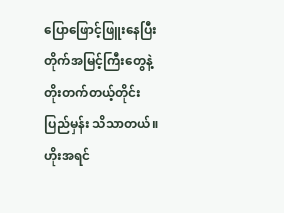ပြောဖြောင့်ဖြူးနေပြီး တိုက်အမြင့်ကြီးတွေနဲ့ တိုးတက်တယ့်တိုင်းပြည်မှန်း သိသာတယ်။ ဟိုးအရင်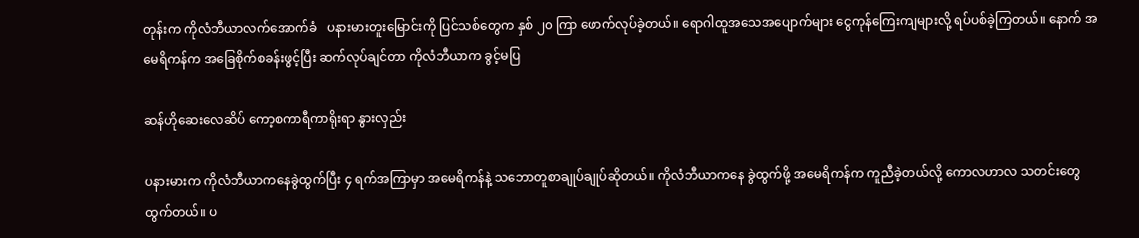တုန်းက ကိုလံဘီယာလက်အောက်ခံ   ပနားမားတူးမြောင်းကို ပြင်သစ်တွေက နှစ် ၂၀ ကြာ ဖောက်လုပ်ခဲ့တယ်။ ရောဂါထူအသေအပျောက်များ ငွေကုန်ကြေးကျများလို့ ရပ်ပစ်ခဲ့ကြတယ်။ နောက် အမေရိကန်က အခြေစိုက်စခန်းဖွင့်ပြီး ဆက်လုပ်ချင်တာ ကိုလံဘီယာက ခွင့်မပြ

ဆန်ဟိုဆေးလေဆိပ် ကော့စကာရီကာရိုးရာ နွားလှည်း

ပနားမားက ကိုလံဘီယာကနေခွဲထွက်ပြီး ၄ ရက်အကြာမှာ အမေရိကန်နဲ့ သဘောတူစာချုပ်ချုပ်ဆိုတယ်။ ကိုလံဘီယာကနေ ခွဲထွက်ဖို့ အမေရိကန်က ကူညီခဲ့တယ်လို့ ကောလဟာလ သတင်းတွေထွက်တယ်။ ပ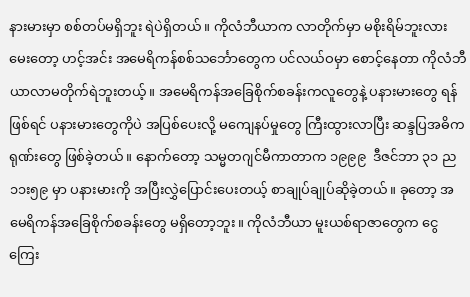နားမားမှာ စစ်တပ်မရှိဘူး ရဲပဲရှိတယ်။ ကိုလံဘီယာက လာတိုက်မှာ မစိုးရိမ်ဘူးလားမေးတော့ ဟင့်အင်း အမေရိကန်စစ်သင်္ဘောတွေက ပင်လယ်ဝမှာ စောင့်နေတာ ကိုလံဘီယာလာမတိုက်ရဲဘူးတယ့်။ အမေရိကန်အခြေစိုက်စခန်းကလူတွေနဲ့ ပနားမားတွေ ရန်ဖြစ်ရင် ပနားမားတွေကိုပဲ အပြစ်ပေးလို့ မကျေနပ်မှုတွေ ကြီးထွားလာပြီး ဆန္ဒပြအဓိကရုဏ်းတွေ ဖြစ်ခဲ့တယ်။ နောက်တော့ သမ္မတဂျင်မီကာတာက ၁၉၉၉  ဒီဇင်ဘာ ၃၁ ည ၁၁း၅၉ မှာ ပနားမားကို အပြီးလွှဲပြောင်းပေးတယ့် စာချုပ်ချုပ်ဆိုခဲ့တယ်။ ခုတော့ အမေရိကန်အခြေစိုက်စခန်းတွေ မရှိတော့ဘူး။ ကိုလံဘီယာ မူးယစ်ရာဇာတွေက ငွေကြေး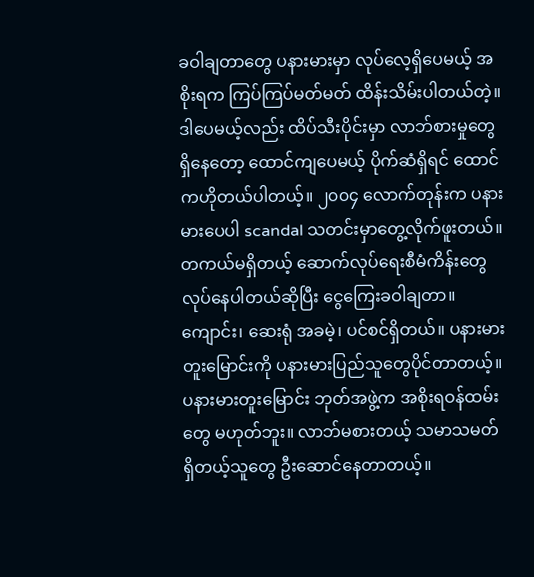ခဝါချတာတွေ ပနားမားမှာ လုပ်လေ့ရှိပေမယ့် အစိုးရက ကြပ်ကြပ်မတ်မတ် ထိန်းသိမ်းပါတယ်တဲ့။ ဒါပေမယ့်လည်း ထိပ်သီးပိုင်းမှာ လာဘ်စားမှုတွေ ရှိနေတော့ ထောင်ကျပေမယ့် ပိုက်ဆံရှိရင် ထောင်ကဟိုတယ်ပါတယ့်။ ၂၀၀၄ လောက်တုန်းက ပနားမားပေပါ scandal သတင်းမှာတွေ့လိုက်ဖူးတယ်။ တကယ်မရှိတယ့် ဆောက်လုပ်ရေးစီမံကိန်းတွေ လုပ်နေပါတယ်ဆိုပြီး ငွေကြေးခဝါချတာ။ ကျောင်း၊ ဆေးရုံ အခမဲ့၊ ပင်စင်ရှိတယ်။ ပနားမားတူးမြောင်းကို ပနားမားပြည်သူတွေပိုင်တာတယ့်။ ပနားမားတူးမြောင်း ဘုတ်အဖွဲ့က အစိုးရဝန်ထမ်းတွေ မဟုတ်ဘူး။ လာဘ်မစားတယ့် သမာသမတ်ရှိတယ့်သူတွေ ဦးဆောင်နေတာတယ့်။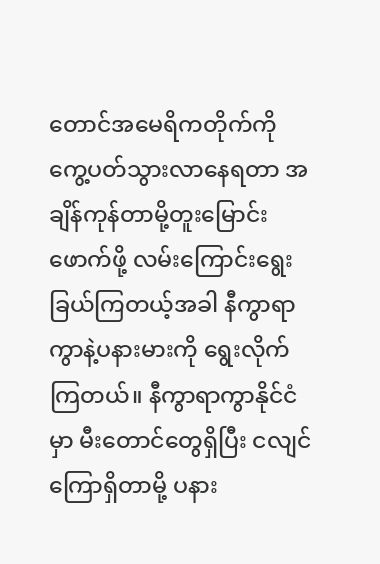တောင်အမေရိကတိုက်ကို ကွေ့ပတ်သွားလာနေရတာ အချိန်ကုန်တာမို့တူးမြောင်းဖောက်ဖို့ လမ်းကြောင်းရွေးခြယ်ကြတယ့်အခါ နီကွာရာကွာနဲ့ပနားမားကို ရွေးလိုက်ကြတယ်။ နီကွာရာကွာနိုင်ငံမှာ မီးတောင်တွေရှိပြီး ငလျင်ကြောရှိတာမို့ ပနား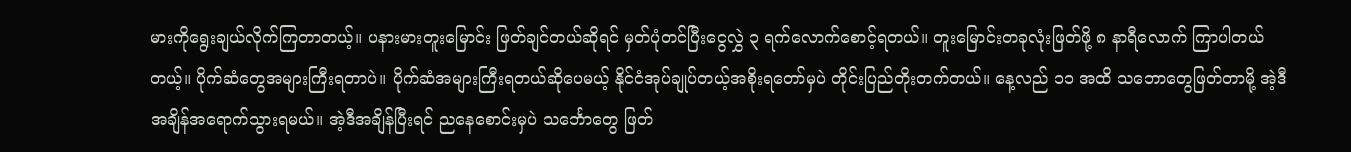မားကိုရွေးချယ်လိုက်ကြတာတယ့်။ ပနားမားတူးမြောင်း ဖြတ်ချင်တယ်ဆိုရင် မှတ်ပုံတင်ပြီးငွေလွှဲ ၃ ရက်လောက်စောင့်ရတယ်။ တူးမြောင်းတခုလုံးဖြတ်ဖို့ ၈ နာရီလောက် ကြာပါတယ်တယ့်။ ပိုက်ဆံတွေအများကြီးရတာပဲ။ ပိုက်ဆံအများကြီးရတယ်ဆိုပေမယ့် နိုင်ငံအုပ်ချုပ်တယ့်အစိုးရတော်မှပဲ တိုင်းပြည်တိုးတက်တယ်။ နေ့လည် ၁၁ အထိ သဘောတွေဖြတ်တာမို့ အဲ့ဒီအချိန်အရောက်သွားရမယ်။ အဲ့ဒီအချိန်ပြီးရင် ညနေစောင်းမှပဲ သင်္ဘောတွေ ဖြတ်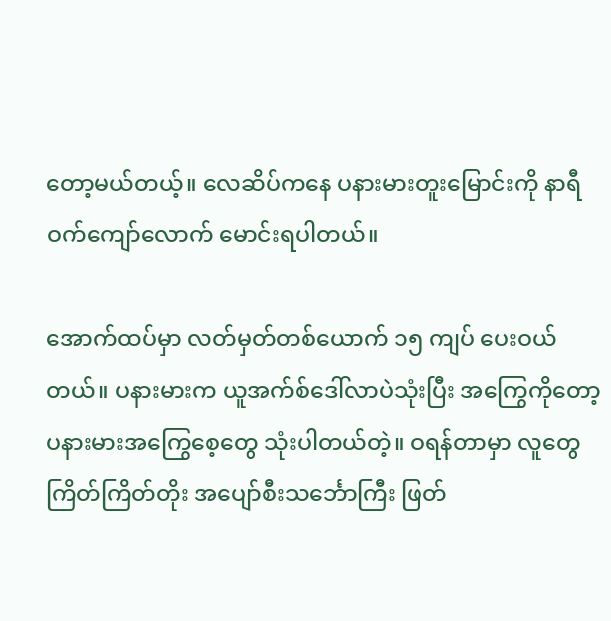တော့မယ်တယ့်။ လေဆိပ်ကနေ ပနားမားတူးမြောင်းကို နာရီဝက်ကျော်လောက် မောင်းရပါတယ်။

အောက်ထပ်မှာ လတ်မှတ်တစ်ယောက် ၁၅ ကျပ် ပေးဝယ်တယ်။ ပနားမားက ယူအက်စ်ဒေါ်လာပဲသုံးပြီး အကြွေကိုတော့ ပနားမားအကြွေစေ့တွေ သုံးပါတယ်တဲ့။ ဝရန်တာမှာ လူတွေကြိတ်ကြိတ်တိုး အပျော်စီးသင်္ဘောကြီး ဖြတ်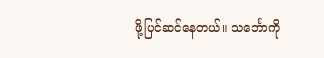ဖို့ပြင်ဆင်နေတယ်။ သင်္ဘောကို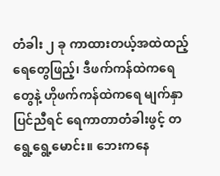တံခါး ၂ ခု ကာထားတယ့်အထဲထည့် ရေတွေဖြည့်၊ ဒီဖက်ကန်ထဲကရေတွေနဲ့ ဟိုဖက်ကန်ထဲကရေ မျက်နှာပြင်ညီရင် ရေကာတာတံခါးဖွင့် တရွေ့ရွေ့မောင်း။ ဘေးကနေ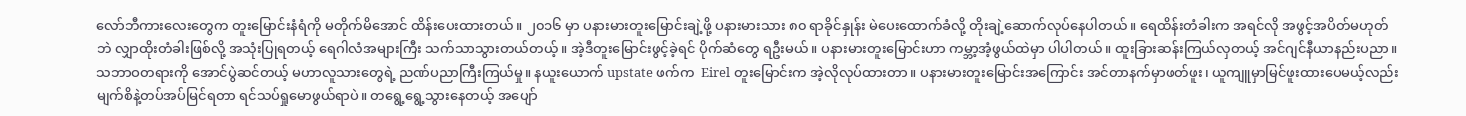လော်ဘီကားလေးတွေက တူးမြောင်းနံရံကို မတိုက်မိအောင် ထိန်းပေးထားတယ်။ ၂၀၁၆ မှာ ပနားမားတူးမြောင်းချဲ့ဖို့ ပနားမားသား ၈၀ ရာခိုင်နှုန်း မဲပေးထောက်ခံလို့ တိုးချဲ့ဆောက်လုပ်နေပါတယ်။ ရေထိန်းတံခါးက အရင်လို အဖွင့်အပိတ်မဟုတ်ဘဲ လျှာထိုးတံခါးဖြစ်လို့ အသုံးပြုရတယ့် ရေဂါလံအများကြီး သက်သာသွားတယ်တယ့်။ အဲ့ဒီတူးမြောင်းဖွင့်ခဲ့ရင် ပိုက်ဆံတွေ ရဦးမယ်။ ပနားမားတူးမြောင်းဟာ ကမ္ဘာ့အံ့ဖွယ်ထဲမှာ ပါပါတယ်။ ထူးခြားဆန်းကြယ်လှတယ့် အင်ဂျင်နီယာနည်းပညာ။ သဘာဝတရားကို အောင်ပွဲဆင်တယ့် မဟာလူသားတွေရဲ့ ညဏ်ပညာကြီးကြယ်မှု။ နယူးယောက် upstate ဖက်က  Eirel တူးမြောင်းက အဲ့လိုလုပ်ထားတာ။ ပနားမားတူးမြောင်းအကြောင်း အင်တာနက်မှာဖတ်ဖူး၊ ယူကျူမှာမြင်ဖူးထားပေမယ့်လည်း မျက်စိနဲ့တပ်အပ်မြင်ရတာ ရင်သပ်ရှုမောဖွယ်ရာပဲ။ တရွေ့ရွေ့သွားနေတယ့် အပျော်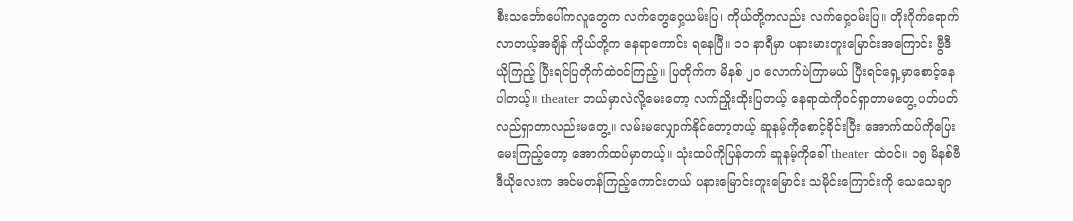စီးသင်္ဘောပေါ်ကလူတွေက လက်တွေဝှေ့ယမ်းပြ၊ ကိုယ်တို့ကလည်း လက်ဝှေ့ဝမ်းပြ။ တိုးဂိုက်ရောက်လာတယ့်အချိန် ကိုယ်တို့က နေရာကောင်း ရနေပြီ။ ၁၁ နာရီမှာ ပနားမားတူးမြောင်းအကြောင်း ဗွီဒီယိုကြည့် ပြီးရင်ပြတိုက်ထဲဝင်ကြည့်။ ပြတိုက်က မိနစ် ၂၀ လောက်ပဲကြာမယ် ပြီးရင်ရှေ့မှာစောင့်နေပါတယ့်။ theater ဘယ်မှာလဲလို့မေးတော့ လက်ညှိုးထိုးပြတယ့် နေရာထဲကိုဝင်ရှာတာမတွေ့ ပတ်ပတ်လည်ရှာတာလည်းမတွေ့။ လမ်းမလျှောက်နိုင်တော့တယ့် ဆူနမ့်ကိုစောင့်ခိုင်းပြီး အောက်ထပ်ကိုပြေး မေးကြည့်တော့ အောက်ထပ်မှာတယ့်။ သုံးထပ်ကိုပြန်တက် ဆူနမ့်ကိုခေါ် theater ထဲဝင်။ ၁၅ မိနစ်ဗီဒီယိုလေးက အင်မတန်ကြည့်ကောင်းတယ် ပနားမြောင်းတူးမြောင်း သမိုင်းကြောင်းကို သေသေချာ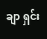ချာ ရှင်း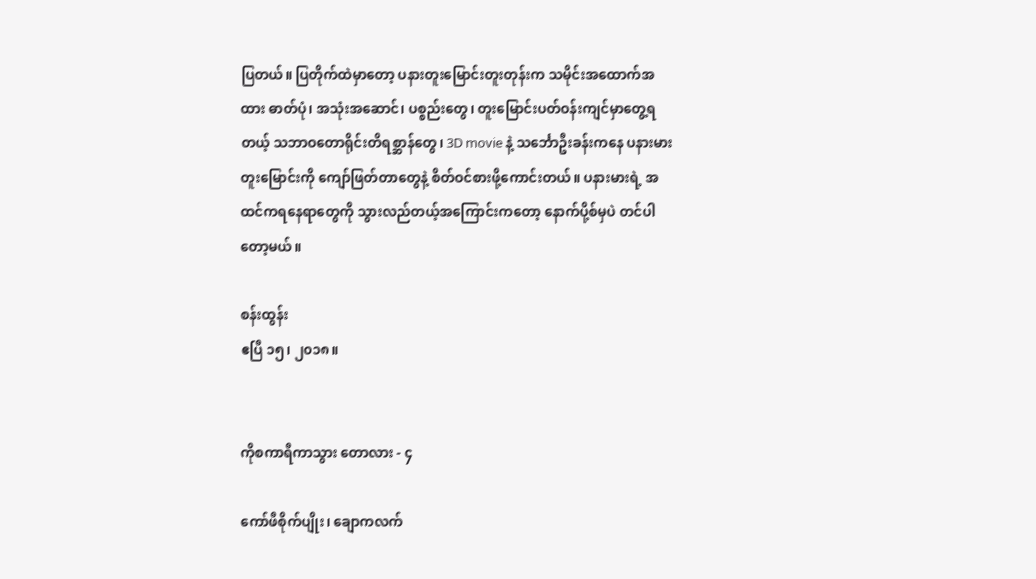ပြတယ်။ ပြတိုက်ထဲမှာတော့ ပနားတူးမြောင်းတူးတုန်းက သမိုင်းအထောက်အထား ဓာတ်ပုံ၊ အသုံးအဆောင်၊ ပစ္စည်းတွေ၊ တူးမြောင်းပတ်ဝန်းကျင်မှာတွေ့ရတယ့် သဘာဝတောရိုင်းတိရစ္ဆာန်တွေ၊ 3D movie နဲ့ သင်္ဘောဦးခန်းကနေ ပနားမားတူးမြောင်းကို ကျော်ဖြတ်တာတွေနဲ့ စိတ်ဝင်စားဖို့ကောင်းတယ်။ ပနားမားရဲ့ အထင်ကရနေရာတွေကို သွားလည်တယ့်အကြောင်းကတော့ နောက်ပို့စ်မှပဲ တင်ပါတော့မယ်။

စန်းထွန်း
ဧပြီ ၁၅၊ ၂၀၁၈။


ကိုစကာရီကာသွား တောလား - ၄

ကော်ဖီစိုက်ပျိုး၊ ချောကလက်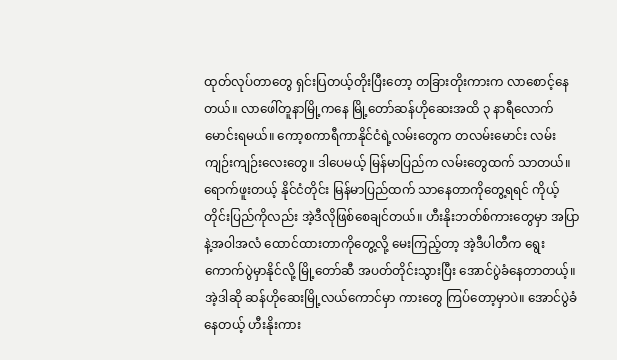ထုတ်လုပ်တာတွေ ရှင်းပြတယ့်တိုးပြီးတော့ တခြားတိုးကားက လာစောင့်နေတယ်။ လာဖေါ်တူနာမြို့ကနေ မြို့တော်ဆန်ဟိုဆေးအထိ ၃ နာရီလောက် မောင်းရမယ်။ ကော့စကာရီကာနိုင်ငံရဲ့လမ်းတွေက တလမ်းမောင်း လမ်းကျဉ်းကျဉ်းလေးတွေ။ ဒါပေမယ့် မြန်မာပြည်က လမ်းတွေထက် သာတယ်။ ရောက်ဖူးတယ့် နိုင်ငံတိုင်း မြန်မာပြည်ထက် သာနေတာကိုတွေ့ရရင် ကိုယ့်တိုင်းပြည်ကိုလည်း အဲ့ဒီလိုဖြစ်စေချင်တယ်။ ဟီးနိုးဘတ်စ်ကားတွေမှာ အပြာနဲ့အဝါအလံ ထောင်ထားတာကိုတွေ့လို့ မေးကြည့်တာ့ အဲ့ဒီပါတီက ရွေးကောက်ပွဲမှာနိုင်လို့ မြို့တော်ဆီ အပတ်တိုင်းသွားပြီး အောင်ပွဲခံနေတာတယ့်။ အဲ့ဒါဆို ဆန်ဟိုဆေးမြို့လယ်ကောင်မှာ ကားတွေ ကြပ်တော့မှာပဲ။ အောင်ပွဲခံနေတယ့် ဟီးနိုးကား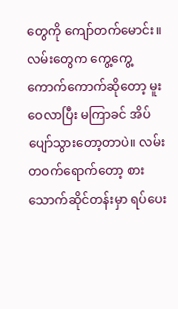တွေကို ကျော်တက်မောင်း။ လမ်းတွေက ကွေ့ကွေ့ကောက်ကောက်ဆိုတော့ မူးဝေလာပြီး မကြာခင် အိပ်ပျော်သွားတော့တာပဲ။ လမ်းတဝက်ရောက်တော့ စားသောက်ဆိုင်တန်းမှာ ရပ်ပေး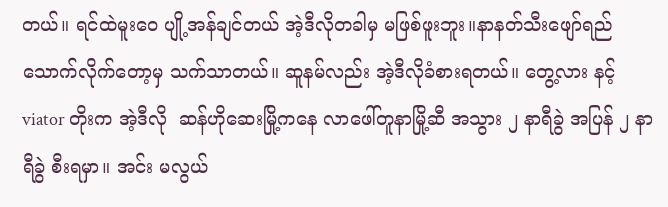တယ်။ ရင်ထဲမူးဝေ ပျို့အန်ချင်တယ် အဲ့ဒီလိုတခါမှ မဖြစ်ဖူးဘူး။နာနတ်သီးဖျော်ရည် သောက်လိုက်တော့မှ သက်သာတယ်။ ဆူနမ်လည်း အဲ့ဒီလိုခံစားရတယ်။ တွေ့လား နင့် viator တိုးက အဲ့ဒီလို  ဆန်ဟိုဆေးမြို့ကနေ လာဖေါ်တူနာမြို့ဆီ အသွား ၂ နာရီခွဲ အပြန် ၂ နာရီခွဲ စီးရမှာ။ အင်း မလွယ်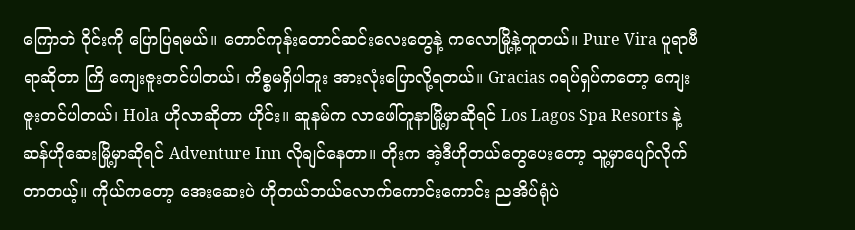ကြောဘဲ ဝိုင်းကို ပြောပြရမယ်။ တောင်ကုန်းတောင်ဆင်းလေးတွေနဲ့ ကလောမြို့နဲ့တူတယ်။ Pure Vira ပူရာဗီရာဆိုတာ ကြိ ကျေးဇူးတင်ပါတယ်၊ ကိစ္စမရှိပါဘူး အားလုံးပြောလို့ရတယ်။ Gracias ဂရပ်ရှပ်ကတော့ ကျေးဇူးတင်ပါတယ်၊ Hola ဟိုလာဆိုတာ ဟိုင်း။ ဆူနမ်က လာဖေါ်တူနာမြို့မှာဆိုရင် Los Lagos Spa Resorts နဲ့ ဆန်ဟိုဆေးမြို့မှာဆိုရင် Adventure Inn လိုချင်နေတာ။ တိုးက အဲ့ဒီဟိုတယ်တွေပေးတော့ သူ့မှာပျော်လိုက်တာတယ့်။ ကိုယ်ကတော့ အေးဆေးပဲ ဟိုတယ်ဘယ်လောက်ကောင်းကောင်း ညအိပ်ရုံပဲ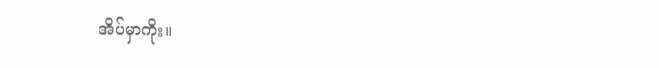အိပ်မှာကိုး။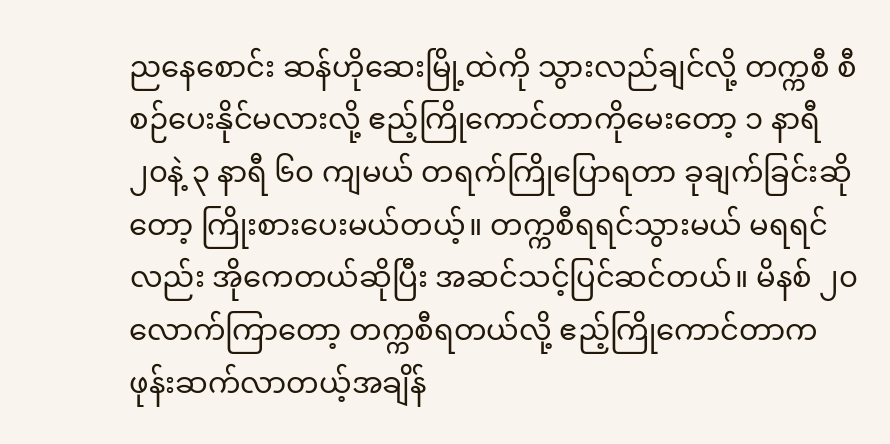ညနေစောင်း ဆန်ဟိုဆေးမြို့ထဲကို သွားလည်ချင်လို့ တက္ကစီ စီစဉ်ပေးနိုင်မလားလို့ ဧည့်ကြိုကောင်တာကိုမေးတော့ ၁ နာရီ ၂၀နဲ့ ၃ နာရီ ၆၀ ကျမယ် တရက်ကြိုပြောရတာ ခုချက်ခြင်းဆိုတော့ ကြိုးစားပေးမယ်တယ့်။ တက္ကစီရရင်သွားမယ် မရရင်လည်း အိုကေတယ်ဆိုပြီး အဆင်သင့်ပြင်ဆင်တယ်။ မိနစ် ၂၀ လောက်ကြာတော့ တက္ကစီရတယ်လို့ ဧည့်ကြိုကောင်တာက ဖုန်းဆက်လာတယ့်အချိန်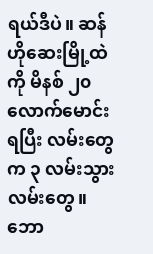ရယ်ဒီပဲ။ ဆန်ဟိုဆေးမြို့ထဲကို မိနစ် ၂၀ လောက်မောင်းရပြီး လမ်းတွေက ၃ လမ်းသွားလမ်းတွေ။ ဘော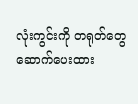လုံးကွင်းကို တရုတ်တွေ ဆောက်ပေးထား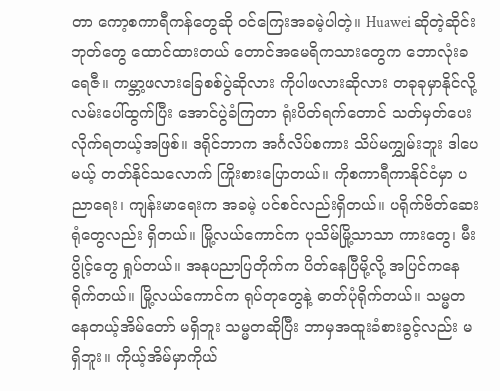တာ ကော့စကာရီကန်တွေဆို ဝင်ကြေးအခမဲ့ပါတဲ့။ Huawei ဆိုတဲ့ဆိုင်းဘုတ်တွေ ထောင်ထားတယ် တောင်အမေရိကသားတွေက ဘောလုံးခရေဇီ။ ကမ္ဘာ့ဖလားခြေစစ်ပွဲဆိုလား ကိုပါဖလားဆိုလား တခုခုမှာနိုင်လို့ လမ်းပေါ်ထွက်ပြီး အောင်ပွဲခံကြတာ ရုံးပိတ်ရက်တောင် သတ်မှတ်ပေးလိုက်ရတယ့်အဖြစ်။ ဒရိုင်ဘာက အင်္ဂလိပ်စကား သိပ်မကျွှမ်းဘူး ဒါပေမယ့် တတ်နိုင်သလောက် ကြိုးစားပြောတယ်။ ကိုစကာရီကာနိုင်ငံမှာ ပညာရေး၊ ကျန်းမာရေးက အခမဲ့ ပင်စင်လည်းရှိတယ်။ ပရိုက်ဗိတ်‌ဆေးရုံတွေလည်း ရှိတယ်။ မြို့လယ်ကောင်က ပုသိမ်မြို့သာသာ ကားတွေ၊ မီးပွိုင့်တွေ ရှုပ်တယ်။ အနုပညာပြတိုက်က ပိတ်နေပြီမို့လို့ အပြင်ကနေရိုက်တယ်။ မြို့လယ်ကောင်က ရုပ်တုတွေနဲ့ ဓာတ်ပုံရိုက်တယ်။ သမ္မတနေတယ့်အိမ်တော် မရှိဘူး သမ္မတဆိုပြီး ဘာမှအထူးခံစားခွင့်လည်း မရှိဘူး။ ကိုယ့်အိမ်မှာကိုယ်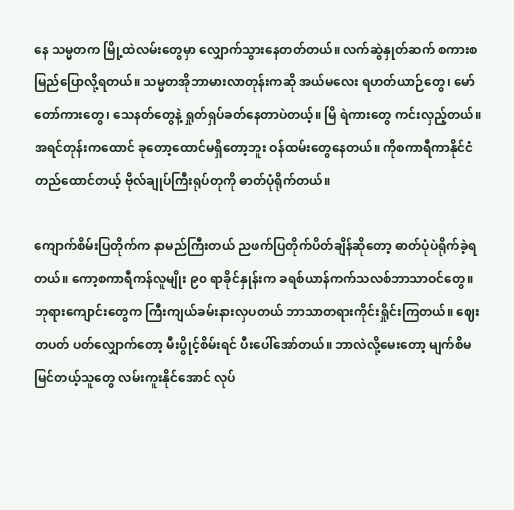နေ သမ္မတက မြို့ထဲလမ်းတွေမှာ လျှောက်သွားနေတတ်တယ်။ လက်ဆွဲနှုတ်ဆက် စကားစမြည်ပြောလို့ရတယ်။ သမ္မတအိုဘာမားလာတုန်းကဆို အယ်မလေး ရဟတ်ယာဉ်တွေ၊ မော်တော်ကားတွေ၊ သေနတ်တွေနဲ့ ရှုတ်ရှပ်ခတ်နေတာပဲတယ့်။ မြိ ရဲကားတွေ ကင်းလှည့်တယ်။ အရင်တုန်းကထောင် ခုတော့ထောင်မရှိတော့ဘူး ဝန်ထမ်းတွေနေတယ်။ ကိုစကာရီကာနိုင်ငံ တည်ထောင်တယ့် ဗိုလ်ချုပ်ကြီးရုပ်တုကို ဓာတ်ပုံရိုက်တယ်။

ကျောက်စိမ်းပြတိုက်က နာမည်ကြီးတယ် ညဖက်ပြတိုက်ပိတ်ချိန်ဆိုတော့ ဓာတ်ပုံပဲရိုက်ခဲ့ရတယ်။ ကော့စကာရီကန်လူမျိုး ၉၀ ရာခိုင်နှုန်းက ခရစ်ယာန်ကက်သလစ်ဘာသာဝင်တွေ။ ဘုရားကျောင်းတွေက ကြီးကျယ်ခမ်းနားလှပတယ် ဘာသာတရားကိုင်းရှိုင်းကြတယ်။ ဈေးတပတ် ပတ်လျှောက်တော့ မီးပွိုင့်စိမ်းရင် ပီးပေါ်အော်တယ်။ ဘာလဲလို့မေးတော့ မျက်စိမမြင်တယ့်သူတွေ လမ်းကူးနိုင်အောင် လုပ်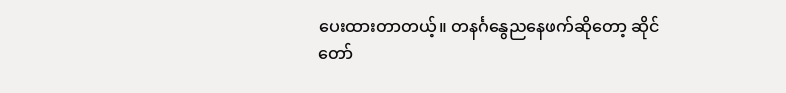ပေးထားတာတယ့်။ တနင်္ဂနွေညနေဖက်ဆိုတော့ ဆိုင်တော်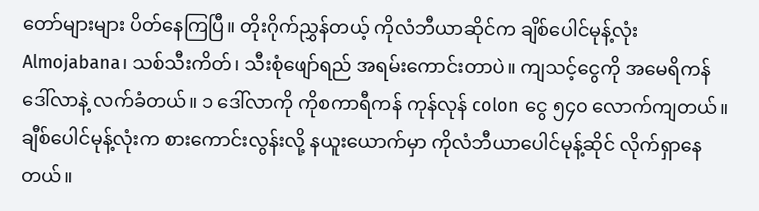တော်များများ ပိတ်နေကြပြီ။ တိုးဂိုက်ညွှန်တယ့် ကိုလံဘီယာဆိုင်က ချိစ်ပေါင်မုန့်လုံး Almojabana၊ သစ်သီးကိတ်၊ သီးစုံဖျော်ရည် အရမ်းကောင်းတာပဲ။ ကျသင့်ငွေကို အမေရိကန်ဒေါ်လာနဲ့ လက်ခံတယ်။ ၁ ဒေါ်လာကို ကိုစကာရီကန် ကုန်လုန် colon ငွေ ၅၄၀ လောက်ကျတယ်။ ချီစ်ပေါင်မုန့်လုံးက စားကောင်းလွန်းလို့ နယူးယောက်မှာ ကိုလံဘီယာပေါင်မုန့်ဆိုင် လိုက်ရှာနေတယ်။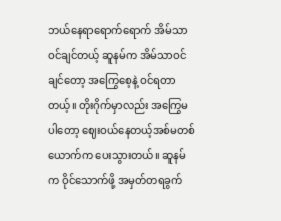ဘယ်နေရာရောက်ရောက် အိမ်သာဝင်ချင်တယ့် ဆူနမ်က အိမ်သာဝင်ချင်တော့ အကြွေစေ့နဲ့ ဝင်ရတာတယ့်။ တိုးဂိုက်မှာလည်း အကြွေမပါတော့ ဈေးဝယ်နေတယ့်အစ်မတစ်ယောက်က ပေးသွားတယ်။ ဆူနမ်က ဝိုင်သောက်ဖို့ အမှတ်တရခွက်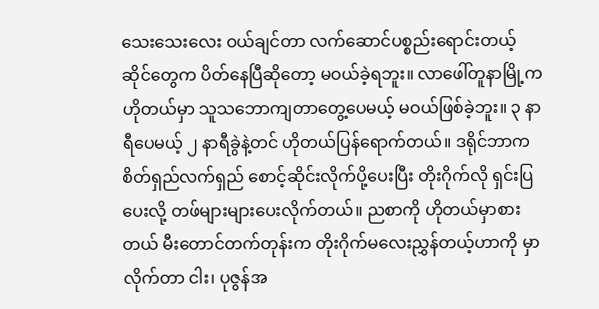သေးသေးလေး ဝယ်ချင်တာ လက်ဆောင်ပစ္စည်းရောင်းတယ့်ဆိုင်တွေက ပိတ်နေပြီဆိုတော့ မဝယ်ခဲ့ရဘူး။ လာဖေါ်တူနာမြို့က ဟိုတယ်မှာ သူသဘောကျတာတွေ့ပေမယ့် မဝယ်ဖြစ်ခဲ့ဘူး။ ၃ နာရီပေမယ့် ၂ နာရီခွဲနဲ့တင် ဟိုတယ်ပြန်ရောက်တယ်။ ဒရိုင်ဘာက စိတ်ရှည်လက်ရှည် စောင့်ဆိုင်းလိုက်ပို့ပေးပြီး တိုးဂိုက်လို ရှင်းပြပေးလို့ တဖ်များများပေးလိုက်တယ်။ ညစာကို ဟိုတယ်မှာစားတယ် မီးတောင်တက်တုန်းက တိုးဂိုက်မလေးညွှန်တယ့်ဟာကို မှာလိုက်တာ ငါး၊ ပုဇွန်အ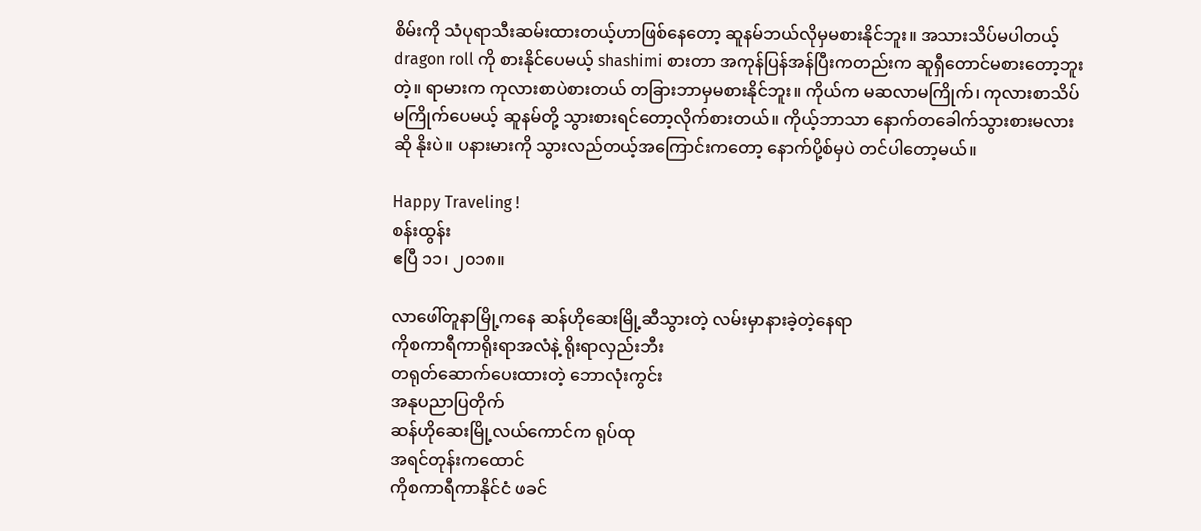စိမ်းကို သံပုရာသီးဆမ်းထားတယ့်ဟာဖြစ်နေတော့ ဆူနမ်ဘယ်လိုမှမစားနိုင်ဘူး။ အသားသိပ်မပါတယ့် dragon roll ကို စားနိုင်ပေမယ့် shashimi စားတာ အကုန်ပြန်အန်ပြီးကတည်းက ဆူရှီတောင်မစားတော့ဘူးတဲ့။ ရာမားက ကုလားစာပဲစားတယ် တခြားဘာမှမစားနိုင်ဘူး။ ကိုယ်က မဆလာမကြိုက်၊ ကုလားစာသိပ်မကြိုက်ပေမယ့် ဆူနမ်တို့ သွားစားရင်တော့လိုက်စားတယ်။ ကိုယ့်ဘာသာ နောက်တခေါက်သွားစားမလားဆို နိုးပဲ။ ပနားမားကို သွားလည်တယ့်အကြောင်းကတော့ နောက်ပို့စ်မှပဲ တင်ပါတော့မယ်။

Happy Traveling !
စန်းထွန်း
ဧပြီ ၁၁၊ ၂၀၁၈။

လာဖေါ်တူနာမြို့ကနေ ဆန်ဟိုဆေးမြို့ဆီသွားတဲ့ လမ်းမှာနားခဲ့တဲ့နေရာ
ကိုစကာရီကာရိုးရာအလံနဲ့ ရိုးရာလှည်းဘီး
တရုတ်ဆောက်ပေးထားတဲ့ ဘောလုံးကွင်း
အနုပညာပြတိုက်
ဆန်ဟိုဆေးမြို့လယ်ကောင်က ရုပ်ထု
အရင်တုန်းကထောင်
ကိုစကာရီကာနိုင်ငံ ဖခင်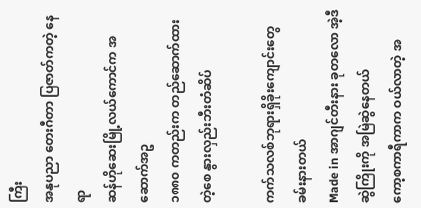ကြီး
အနုပညာ တေးဂီတာ ပြဇာတ်ကတဲ့ နေရာ
ဆန်ဟိုဆေးမြို့လယ်ကောင်က အဆောက်အဥ
၁၈၈၀ ကတည်းက တည်ဆောက်ထားတဲ့စေ နွားလှည်းဘီးတံဆိပ်

ကက်သလစ်ဘုရားရှိခိုးကျောင်းတွေ ခမ်းနားတယ်
Made in အာဂျင်တီးနား ခုတလော အဲ့ဒီဆွဲကြိုးကို အမြဲဆွဲနေတယ်
ကော့စကာရီကာက ဝယ်လာတဲ့ အ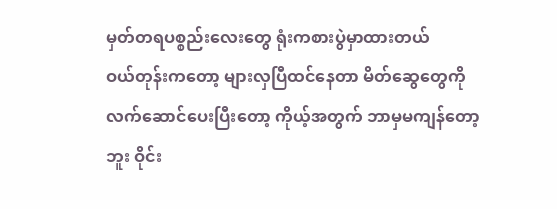မှတ်တရပစ္စည်းလေးတွေ ရုံးကစားပွဲမှာထားတယ်
ဝယ်တုန်းကတော့ များလှပြီထင်နေတာ မိတ်ဆွေတွေကို လက်ဆောင်ပေးပြီးတော့ ကိုယ့်အတွက် ဘာမှမကျန်တော့ဘူး ဝိုင်း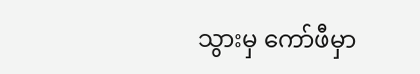သွားမှ ကော်ဖီမှာ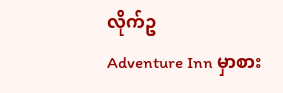လိုက်ဥ
Adventure Inn မှာစား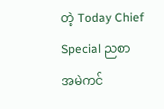တဲ့ Today Chief Special ညစာ
အမဲကင်